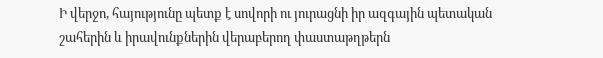Ի վերջո, հայությունը պետք է սովորի ու յուրացնի իր ազգային պետական շահերին և իրավունքներին վերաբերող փաստաթղթերն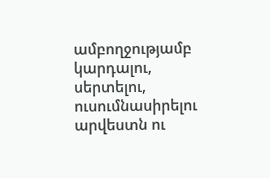ամբողջությամբ կարդալու, սերտելու, ուսումնասիրելու արվեստն ու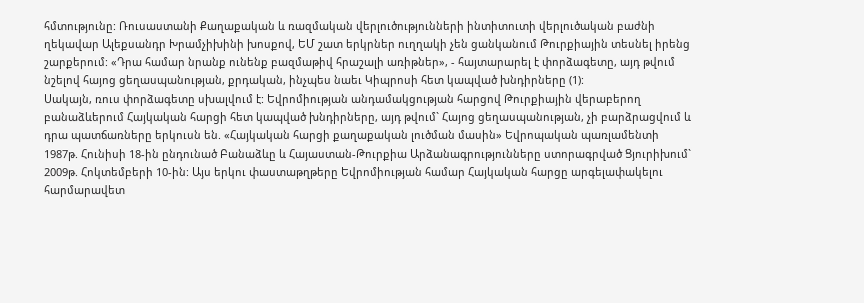հմտությունը: Ռուսաստանի Քաղաքական և ռազմական վերլուծությունների ինտիտուտի վերլուծական բաժնի ղեկավար Ալեքսանդր Խրամչիխինի խոսքով, ԵՄ շատ երկրներ ուղղակի չեն ցանկանում Թուրքիային տեսնել իրենց շարքերում: «Դրա համար նրանք ունենք բազմաթիվ հրաշալի առիթներ», - հայտարարել է փորձագետը, այդ թվում նշելով հայոց ցեղասպանության, քրդական, ինչպես նաեւ Կիպրոսի հետ կապված խնդիրները (1):
Սակայն, ռուս փորձագետը սխալվում է: Եվրոմիության անդամակցության հարցով Թուրքիային վերաբերող բանաձևերում Հայկական հարցի հետ կապված խնդիրները, այդ թվում` Հայոց ցեղասպանության, չի բարձրացվում և դրա պատճառները երկուսն են. «Հայկական հարցի քաղաքական լուծման մասին» Եվրոպական պառլամենտի 1987թ. Հունիսի 18-ին ընդունած Բանաձևը և Հայաստան-Թուրքիա Արձանագրությունները ստորագրված Ցյուրիխում` 2009թ. Հոկտեմբերի 10-ին: Այս երկու փաստաթղթերը Եվրոմիության համար Հայկական հարցը արգելափակելու հարմարավետ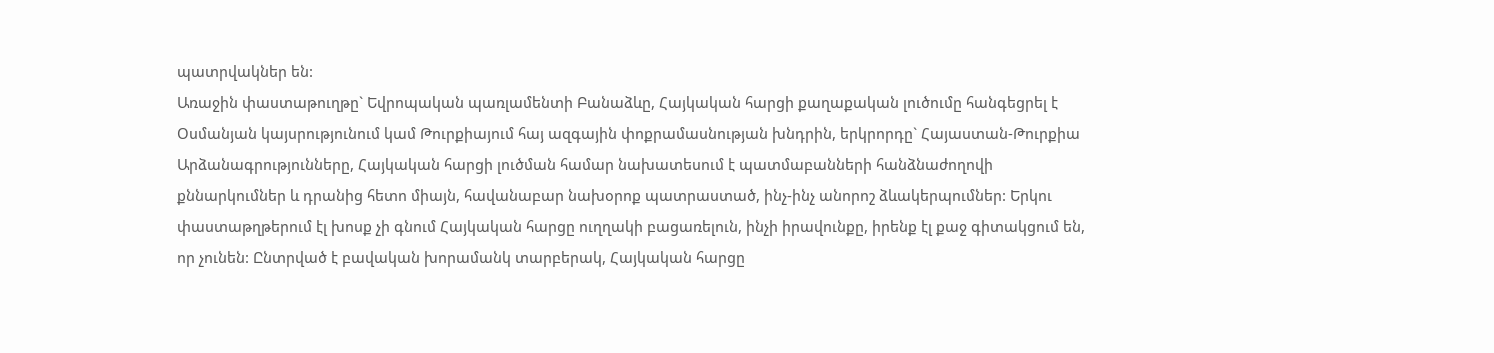պատրվակներ են:
Առաջին փաստաթուղթը` Եվրոպական պառլամենտի Բանաձևը, Հայկական հարցի քաղաքական լուծումը հանգեցրել է Օսմանյան կայսրությունում կամ Թուրքիայում հայ ազգային փոքրամասնության խնդրին, երկրորդը` Հայաստան-Թուրքիա Արձանագրությունները, Հայկական հարցի լուծման համար նախատեսում է պատմաբանների հանձնաժողովի քննարկումներ և դրանից հետո միայն, հավանաբար նախօրոք պատրաստած, ինչ-ինչ անորոշ ձևակերպումներ: Երկու փաստաթղթերում էլ խոսք չի գնում Հայկական հարցը ուղղակի բացառելուն, ինչի իրավունքը, իրենք էլ քաջ գիտակցում են, որ չունեն: Ընտրված է բավական խորամանկ տարբերակ, Հայկական հարցը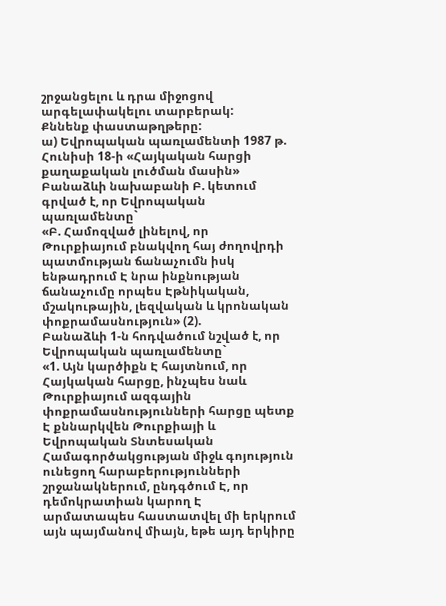շրջանցելու և դրա միջոցով արգելափակելու տարբերակ:
Քննենք փաստաթղթերը:
ա) Եվրոպական պառլամենտի 1987 թ. Հունիսի 18-ի «Հայկական հարցի քաղաքական լուծման մասին» Բանաձևի նախաբանի Բ. կետում գրված է, որ Եվրոպական պառլամենտը`
«Բ. Համոզված լինելով, որ Թուրքիայում բնակվող հայ ժողովրդի պատմության ճանաչումն իսկ ենթադրում Է նրա ինքնության ճանաչումը որպես Էթնիկական, մշակութային, լեզվական և կրոնական փոքրամասնություն» (2).
Բանաձևի 1-ն հոդվածում նշված է, որ Եվրոպական պառլամենտը`
«1. Այն կարծիքն Է հայտնում, որ Հայկական հարցը, ինչպես նաև Թուրքիայում ազգային փոքրամասնությունների հարցը պետք Է քննարկվեն Թուրքիայի և Եվրոպական Տնտեսական Համագործակցության միջև գոյություն ունեցող հարաբերությունների շրջանակներում, ընդգծում Է, որ դեմոկրատիան կարող Է արմատապես հաստատվել մի երկրում այն պայմանով միայն, եթե այդ երկիրը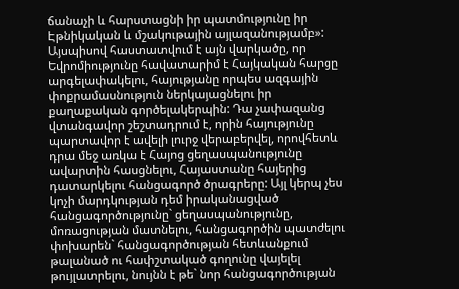ճանաչի և հարստացնի իր պատմությունը իր Էթնիկական և մշակութային այլազանությամբ»:
Այսպիսով հաստատվում է այն վարկածը, որ Եվրոմիությունը հավատարիմ է Հայկական հարցը արգելափակելու, հայությանը որպես ազգային փոքրամասնություն ներկայացնելու իր քաղաքական գործելակերպին: Դա չափազանց վտանգավոր շեշտադրում է, որին հայությունը պարտավոր է ավելի լուրջ վերաբերվել, որովհետև դրա մեջ առկա է Հայոց ցեղասպանությունը ավարտին հասցնելու, Հայաստանը հայերից դատարկելու հանցագործ ծրագրերը: Այլ կերպ չես կոչի մարդկության դեմ իրականացված հանցագործությունը` ցեղասպանությունը, մոռացության մատնելու, հանցագործին պատժելու փոխարեն` հանցագործության հետևանքում թալանած ու հափշտակած գողունը վայելել թույլատրելու, նույնն է թե` նոր հանցագործության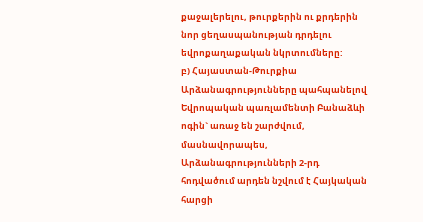քաջալերելու, թուրքերին ու քրդերին նոր ցեղասպանության դրդելու եվրոքաղաքական նկրտումները:
բ) Հայաստան-Թուրքիա Արձանագրությունները պահպանելով Եվրոպական պառլամենտի Բանաձևի ոգին` առաջ են շարժվում, մասնավորապես, Արձանագրությունների 2-րդ հոդվածում արդեն նշվում է Հայկական հարցի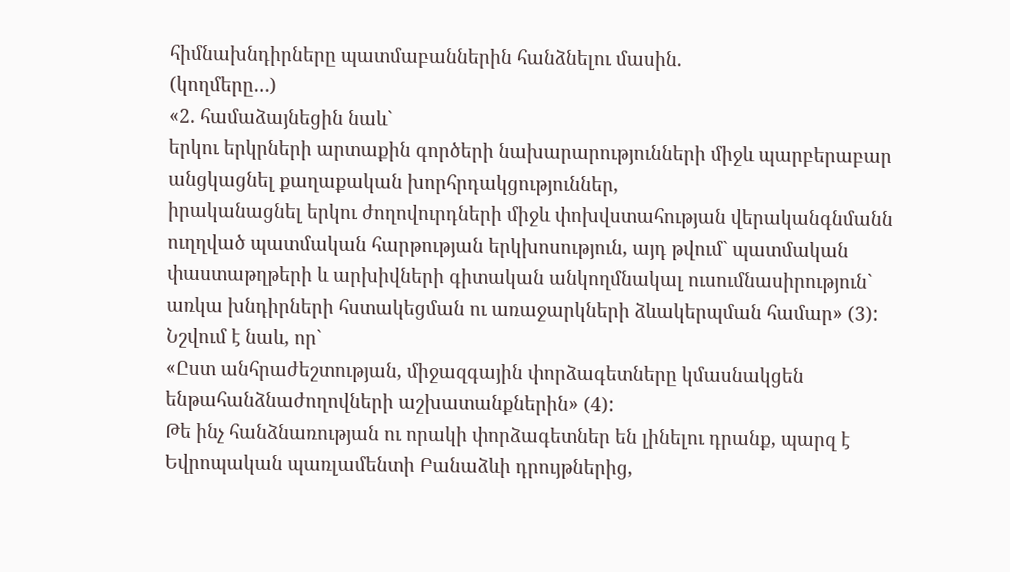հիմնախնդիրները պատմաբաններին հանձնելու մասին.
(կողմերը…)
«2. համաձայնեցին նաև`
երկու երկրների արտաքին գործերի նախարարությունների միջև պարբերաբար անցկացնել քաղաքական խորհրդակցություններ,
իրականացնել երկու ժողովուրդների միջև փոխվստահության վերականգնմանն ուղղված պատմական հարթության երկխոսություն, այդ թվում` պատմական փաստաթղթերի և արխիվների գիտական անկողմնակալ ուսումնասիրություն` առկա խնդիրների հստակեցման ու առաջարկների ձևակերպման համար» (3):
Նշվում է նաև, որ`
«Ըստ անհրաժեշտության, միջազգային փորձագետները կմասնակցեն ենթահանձնաժողովների աշխատանքներին» (4):
Թե ինչ հանձնառության ու որակի փորձագետներ են լինելու դրանք, պարզ է Եվրոպական պառլամենտի Բանաձևի դրույթներից,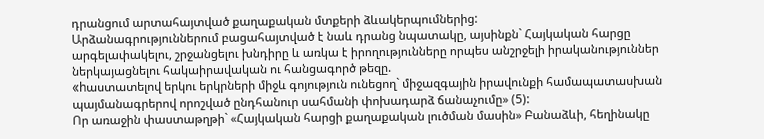դրանցում արտահայտված քաղաքական մտքերի ձևակերպումներից:
Արձանագրություններում բացահայտված է նաև դրանց նպատակը, այսինքն` Հայկական հարցը արգելափակելու, շրջանցելու խնդիրը և առկա է իրողությունները որպես անշրջելի իրականություններ ներկայացնելու հակաիրավական ու հանցագործ թեզը.
«hաստատելով երկու երկրների միջև գոյություն ունեցող` միջազգային իրավունքի համապատասխան պայմանագրերով որոշված ընդհանուր սահմանի փոխադարձ ճանաչումը» (5):
Որ առաջին փաստաթղթի` «Հայկական հարցի քաղաքական լուծման մասին» Բանաձևի, հեղինակը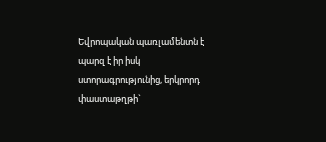Եվրոպական պառլամենտն է պարզ է իր իսկ ստորագրությունից, երկրորդ փաստաթղթի`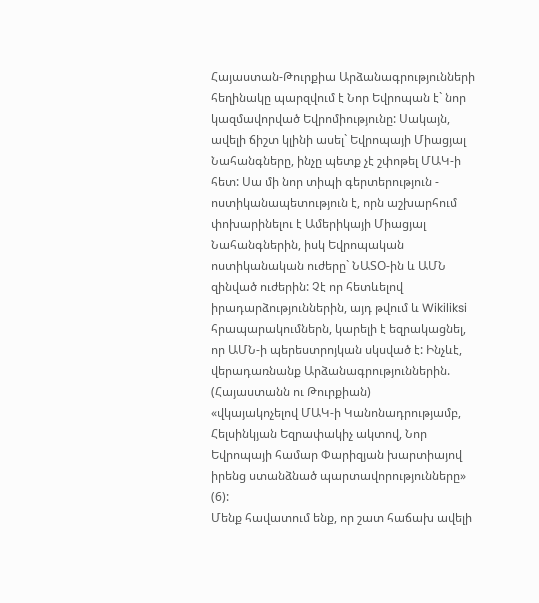Հայաստան-Թուրքիա Արձանագրությունների հեղինակը պարզվում է Նոր Եվրոպան է` նոր կազմավորված Եվրոմիությունը: Սակայն, ավելի ճիշտ կլինի ասել` Եվրոպայի Միացյալ Նահանգները, ինչը պետք չէ շփոթել ՄԱԿ-ի հետ: Սա մի նոր տիպի գերտերություն - ոստիկանապետություն է, որն աշխարհում փոխարինելու է Ամերիկայի Միացյալ Նահանգներին, իսկ Եվրոպական ոստիկանական ուժերը` ՆԱՏՕ-ին և ԱՄՆ զինված ուժերին: Չէ որ հետևելով իրադարձություններին, այդ թվում և Wikiliksi հրապարակումներն, կարելի է եզրակացնել, որ ԱՄՆ-ի պերեստրոյկան սկսված է: Ինչևէ, վերադառնանք Արձանագրություններին.
(Հայաստանն ու Թուրքիան)
«վկայակոչելով ՄԱԿ-ի Կանոնադրությամբ, Հելսինկյան Եզրափակիչ ակտով, Նոր Եվրոպայի համար Փարիզյան խարտիայով իրենց ստանձնած պարտավորությունները» (6):
Մենք հավատում ենք, որ շատ հաճախ ավելի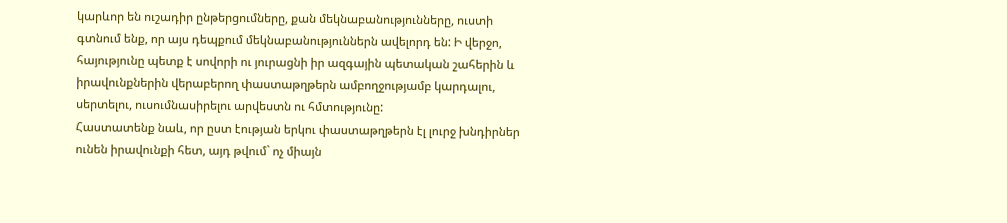կարևոր են ուշադիր ընթերցումները, քան մեկնաբանությունները, ուստի գտնում ենք, որ այս դեպքում մեկնաբանություններն ավելորդ են: Ի վերջո, հայությունը պետք է սովորի ու յուրացնի իր ազգային պետական շահերին և իրավունքներին վերաբերող փաստաթղթերն ամբողջությամբ կարդալու, սերտելու, ուսումնասիրելու արվեստն ու հմտությունը:
Հաստատենք նաև, որ ըստ էության երկու փաստաթղթերն էլ լուրջ խնդիրներ ունեն իրավունքի հետ, այդ թվում` ոչ միայն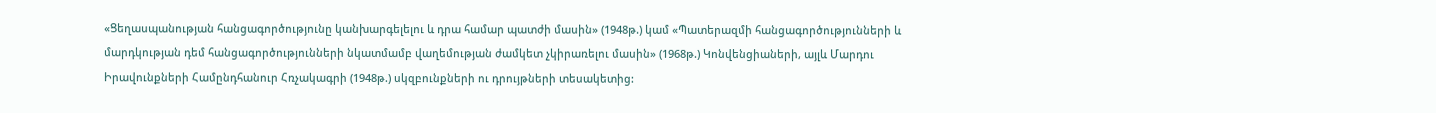«Ցեղասպանության հանցագործությունը կանխարգելելու և դրա համար պատժի մասին» (1948թ.) կամ «Պատերազմի հանցագործությունների և մարդկության դեմ հանցագործությունների նկատմամբ վաղեմության ժամկետ չկիրառելու մասին» (1968թ.) Կոնվենցիաների, այլև Մարդու Իրավունքների Համընդհանուր Հռչակագրի (1948թ.) սկզբունքների ու դրույթների տեսակետից: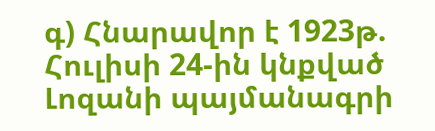գ) Հնարավոր է 1923թ. Հուլիսի 24-ին կնքված Լոզանի պայմանագրի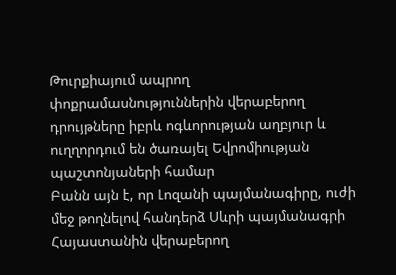Թուրքիայում ապրող փոքրամասնություններին վերաբերող դրույթները իբրև ոգևորության աղբյուր և ուղղորդում են ծառայել Եվրոմիության պաշտոնյաների համար
Բանն այն է, որ Լոզանի պայմանագիրը, ուժի մեջ թողնելով հանդերձ Սևրի պայմանագրի Հայաստանին վերաբերող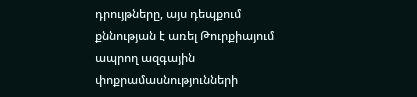դրույթները, այս դեպքում քննության է առել Թուրքիայում ապրող ազգային փոքրամասնությունների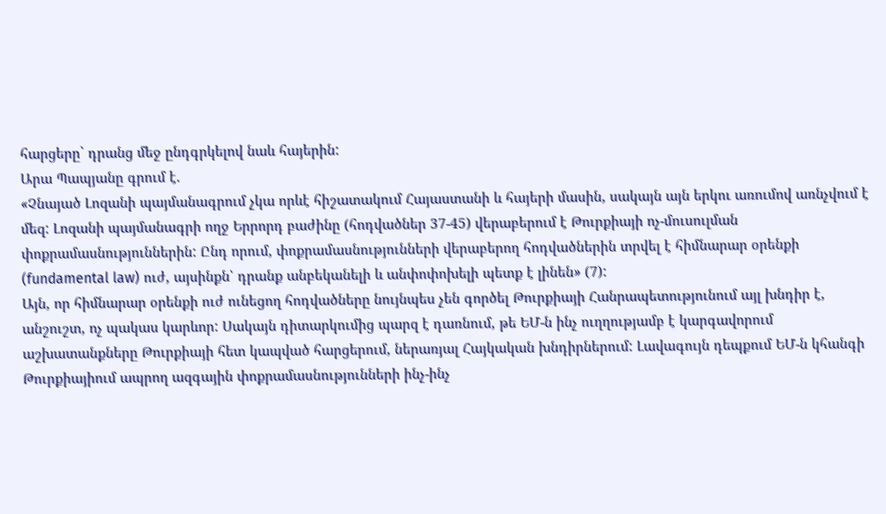հարցերը` դրանց մեջ ընդգրկելով նաև հայերին:
Արա Պապյանը գրում է.
«Չնայած Լոզանի պայմանագրում չկա որևէ հիշատակում Հայաստանի և հայերի մասին, սակայն այն երկու առումով առնչվում է մեզ: Լոզանի պայմանագրի ողջ Երրորդ բաժինը (հոդվածներ 37-45) վերաբերում է Թուրքիայի ոչ-մուսուլման փոքրամասնություններին: Ընդ որում, փոքրամասնությունների վերաբերող հոդվածներին տրվել է հիմնարար օրենքի (fundamental law) ուժ, այսինքն՝ դրանք անբեկանելի և անփոփոխելի պետք է լինեն» (7):
Այն, որ հիմնարար օրենքի ուժ ունեցող հոդվածները նույնպես չեն գործել Թուրքիայի Հանրապետությունում այլ խնդիր է, անշուշտ, ոչ պակաս կարևոր: Սակայն դիտարկումից պարզ է դառնում, թե ԵՄ-ն ինչ ուղղությամբ է կարգավորում աշխատանքները Թուրքիայի հետ կապված հարցերում, ներառյալ Հայկական խնդիրներում: Լավագույն դեպքում ԵՄ-ն կհանգի Թուրքիայիում ապրող ազգային փոքրամասնությունների ինչ-ինչ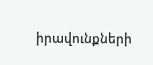իրավունքների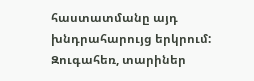հաստատմանը այդ խնդրահարույց երկրում:
Զուգահեռ, տարիներ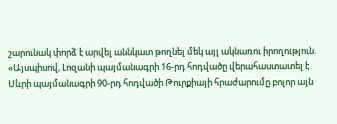շարունակ փորձ է արվել աննկատ թողնել մեկ այլ ակնառու իրողություն.
«Այսպիսով, Լոզանի պայմանագրի 16-րդ հոդվածը վերահաստատել է Սևրի պայմանագրի 90-րդ հոդվածի Թուրքիայի հրաժարումը բոլոր այն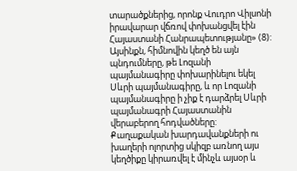տարածքներից, որոնք Վուդրո Վիլսոնի իրավարար վճռով փոխանցվել էին Հայաստանի Հանրապետությանը» (8):
Այսինքն, հիմնովին կեղծ են այն պնդումները, թե Լոզանի պայմանագիրը փոխարինելու եկել Սևրի պայմանագիրը, և որ Լոզանի պայմանագիրը ի չիք է դարձրել Սևրի պայմանագրի Հայաստանին վերաբերող հոդվածները: Քաղաքական խարդավանքների ու խաղերի ոլորտից սկիզբ առնող այս կեղծիքը կիրառվել է մինչև այսօր և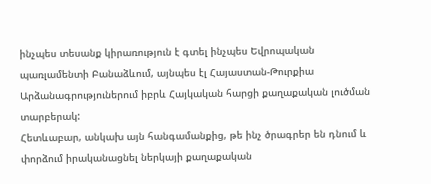ինչպես տեսանք կիրառություն է գտել ինչպես Եվրոպական պառլամենտի Բանաձևում, այնպես էլ Հայաստան-Թուրքիա Արձանագրություներում իբրև Հայկական հարցի քաղաքական լուծման տարբերակ:
Հետևաբար, անկախ այն հանգամանքից, թե ինչ ծրագրեր են դնում և փորձում իրականացնել ներկայի քաղաքական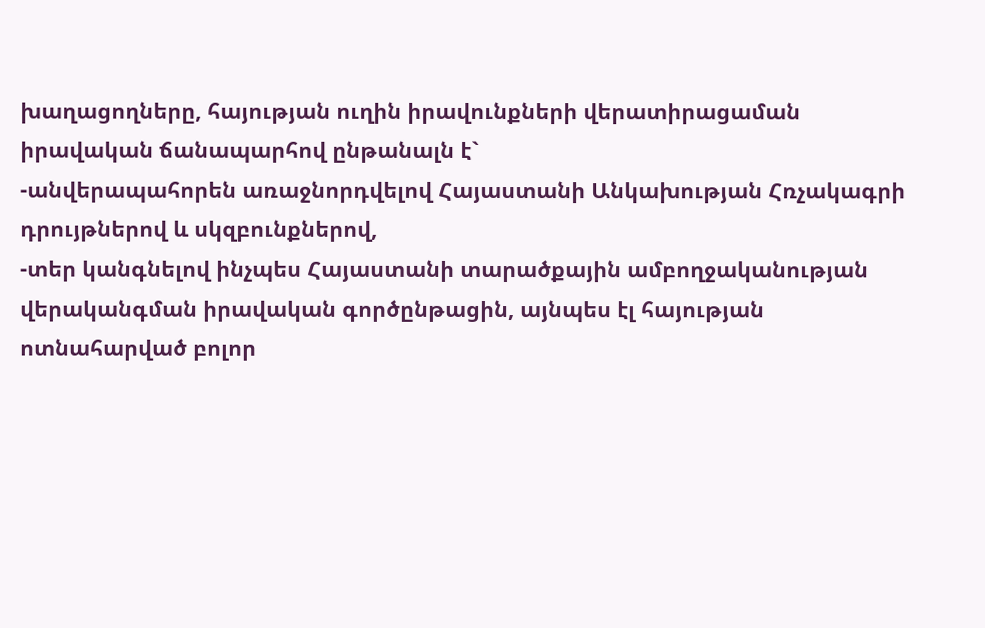խաղացողները, հայության ուղին իրավունքների վերատիրացաման իրավական ճանապարհով ընթանալն է`
-անվերապահորեն առաջնորդվելով Հայաստանի Անկախության Հռչակագրի դրույթներով և սկզբունքներով,
-տեր կանգնելով ինչպես Հայաստանի տարածքային ամբողջականության վերականգման իրավական գործընթացին, այնպես էլ հայության ոտնահարված բոլոր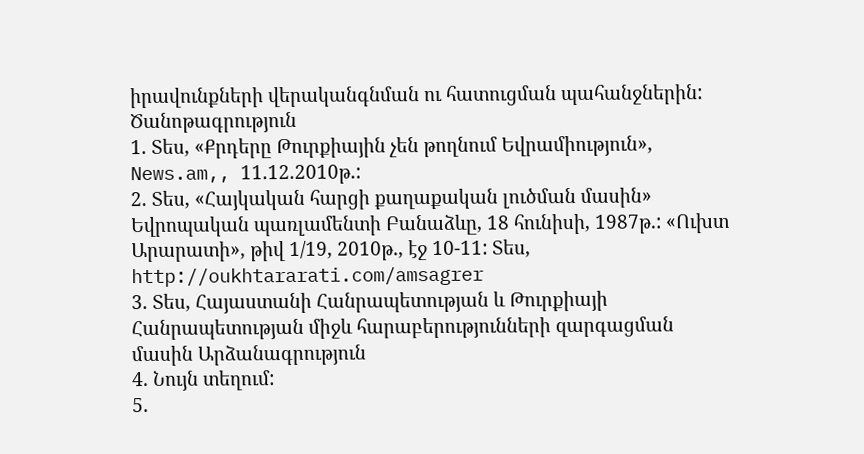իրավունքների վերականգնման ու հատուցման պահանջներին:
Ծանոթագրություն
1. Տես, «Քրդերը Թուրքիային չեն թողնում Եվրամիություն», News.am,, 11.12.2010թ.:
2. Տես, «Հայկական հարցի քաղաքական լուծման մասին» Եվրոպական պառլամենտի Բանաձևը, 18 հունիսի, 1987թ.: «Ուխտ Արարատի», թիվ 1/19, 2010թ., էջ 10-11: Տես, http://oukhtararati.com/amsagrer
3. Տես, Հայաստանի Հանրապետության և Թուրքիայի Հանրապետության միջև հարաբերությունների զարգացման մասին Արձանագրություն
4. Նույն տեղում:
5.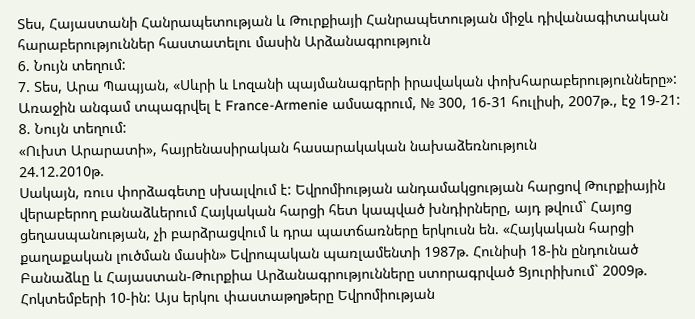Տես, Հայաստանի Հանրապետության և Թուրքիայի Հանրապետության միջև դիվանագիտական հարաբերություններ հաստատելու մասին Արձանագրություն
6. Նույն տեղում:
7. Տես, Արա Պապյան, «Սևրի և Լոզանի պայմանագրերի իրավական փոխհարաբերությունները»: Առաջին անգամ տպագրվել է France-Armenie ամսագրում, № 300, 16-31 հուլիսի, 2007թ., էջ 19-21:
8. Նույն տեղում:
«Ուխտ Արարատի», հայրենասիրական հասարակական նախաձեռնություն
24.12.2010թ.
Սակայն, ռուս փորձագետը սխալվում է: Եվրոմիության անդամակցության հարցով Թուրքիային վերաբերող բանաձևերում Հայկական հարցի հետ կապված խնդիրները, այդ թվում` Հայոց ցեղասպանության, չի բարձրացվում և դրա պատճառները երկուսն են. «Հայկական հարցի քաղաքական լուծման մասին» Եվրոպական պառլամենտի 1987թ. Հունիսի 18-ին ընդունած Բանաձևը և Հայաստան-Թուրքիա Արձանագրությունները ստորագրված Ցյուրիխում` 2009թ. Հոկտեմբերի 10-ին: Այս երկու փաստաթղթերը Եվրոմիության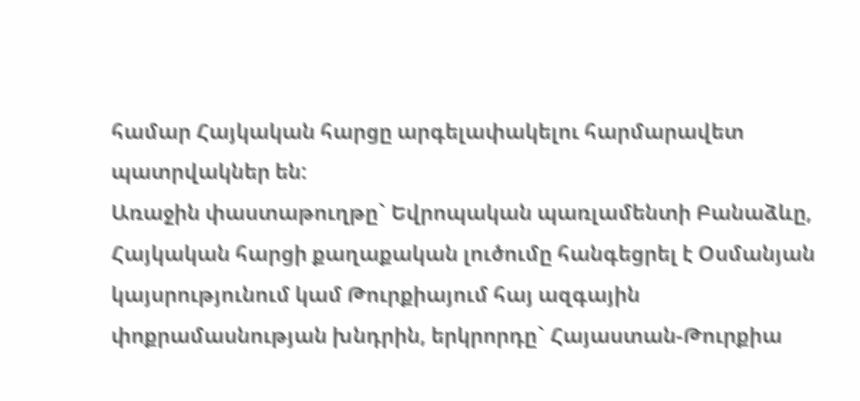համար Հայկական հարցը արգելափակելու հարմարավետ պատրվակներ են:
Առաջին փաստաթուղթը` Եվրոպական պառլամենտի Բանաձևը, Հայկական հարցի քաղաքական լուծումը հանգեցրել է Օսմանյան կայսրությունում կամ Թուրքիայում հայ ազգային փոքրամասնության խնդրին, երկրորդը` Հայաստան-Թուրքիա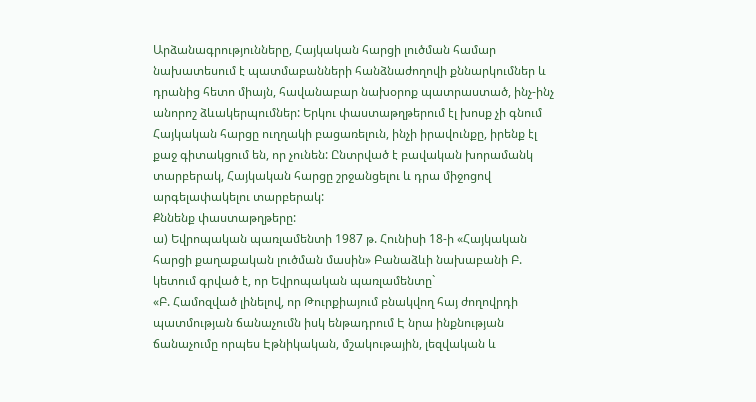Արձանագրությունները, Հայկական հարցի լուծման համար նախատեսում է պատմաբանների հանձնաժողովի քննարկումներ և դրանից հետո միայն, հավանաբար նախօրոք պատրաստած, ինչ-ինչ անորոշ ձևակերպումներ: Երկու փաստաթղթերում էլ խոսք չի գնում Հայկական հարցը ուղղակի բացառելուն, ինչի իրավունքը, իրենք էլ քաջ գիտակցում են, որ չունեն: Ընտրված է բավական խորամանկ տարբերակ, Հայկական հարցը շրջանցելու և դրա միջոցով արգելափակելու տարբերակ:
Քննենք փաստաթղթերը:
ա) Եվրոպական պառլամենտի 1987 թ. Հունիսի 18-ի «Հայկական հարցի քաղաքական լուծման մասին» Բանաձևի նախաբանի Բ. կետում գրված է, որ Եվրոպական պառլամենտը`
«Բ. Համոզված լինելով, որ Թուրքիայում բնակվող հայ ժողովրդի պատմության ճանաչումն իսկ ենթադրում Է նրա ինքնության ճանաչումը որպես Էթնիկական, մշակութային, լեզվական և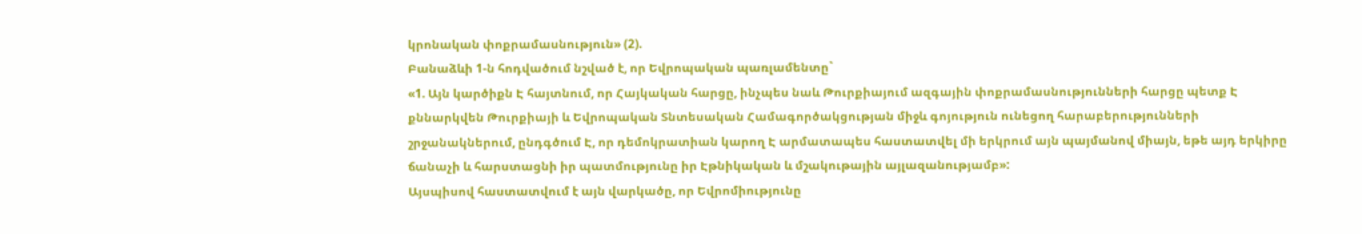կրոնական փոքրամասնություն» (2).
Բանաձևի 1-ն հոդվածում նշված է, որ Եվրոպական պառլամենտը`
«1. Այն կարծիքն Է հայտնում, որ Հայկական հարցը, ինչպես նաև Թուրքիայում ազգային փոքրամասնությունների հարցը պետք Է քննարկվեն Թուրքիայի և Եվրոպական Տնտեսական Համագործակցության միջև գոյություն ունեցող հարաբերությունների շրջանակներում, ընդգծում Է, որ դեմոկրատիան կարող Է արմատապես հաստատվել մի երկրում այն պայմանով միայն, եթե այդ երկիրը ճանաչի և հարստացնի իր պատմությունը իր Էթնիկական և մշակութային այլազանությամբ»:
Այսպիսով հաստատվում է այն վարկածը, որ Եվրոմիությունը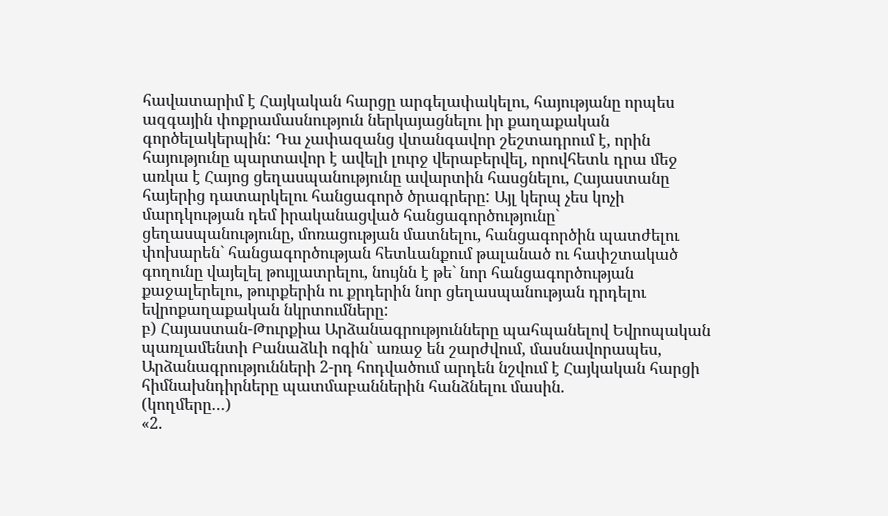հավատարիմ է Հայկական հարցը արգելափակելու, հայությանը որպես ազգային փոքրամասնություն ներկայացնելու իր քաղաքական գործելակերպին: Դա չափազանց վտանգավոր շեշտադրում է, որին հայությունը պարտավոր է ավելի լուրջ վերաբերվել, որովհետև դրա մեջ առկա է Հայոց ցեղասպանությունը ավարտին հասցնելու, Հայաստանը հայերից դատարկելու հանցագործ ծրագրերը: Այլ կերպ չես կոչի մարդկության դեմ իրականացված հանցագործությունը` ցեղասպանությունը, մոռացության մատնելու, հանցագործին պատժելու փոխարեն` հանցագործության հետևանքում թալանած ու հափշտակած գողունը վայելել թույլատրելու, նույնն է թե` նոր հանցագործության քաջալերելու, թուրքերին ու քրդերին նոր ցեղասպանության դրդելու եվրոքաղաքական նկրտումները:
բ) Հայաստան-Թուրքիա Արձանագրությունները պահպանելով Եվրոպական պառլամենտի Բանաձևի ոգին` առաջ են շարժվում, մասնավորապես, Արձանագրությունների 2-րդ հոդվածում արդեն նշվում է Հայկական հարցի հիմնախնդիրները պատմաբաններին հանձնելու մասին.
(կողմերը…)
«2.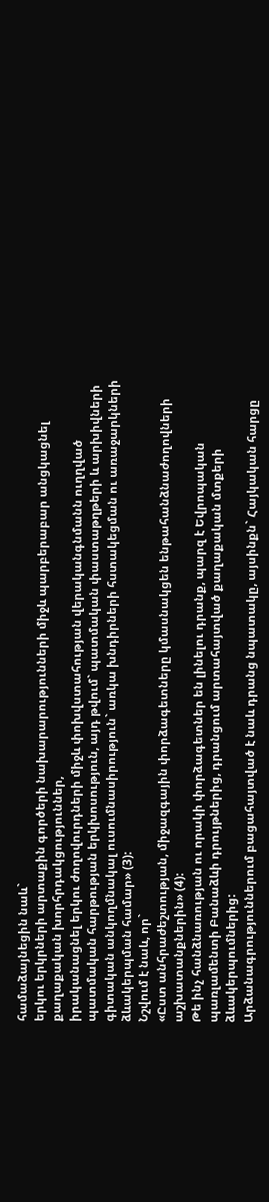համաձայնեցին նաև`
երկու երկրների արտաքին գործերի նախարարությունների միջև պարբերաբար անցկացնել քաղաքական խորհրդակցություններ,
իրականացնել երկու ժողովուրդների միջև փոխվստահության վերականգնմանն ուղղված պատմական հարթության երկխոսություն, այդ թվում` պատմական փաստաթղթերի և արխիվների գիտական անկողմնակալ ուսումնասիրություն` առկա խնդիրների հստակեցման ու առաջարկների ձևակերպման համար» (3):
Նշվում է նաև, որ`
«Ըստ անհրաժեշտության, միջազգային փորձագետները կմասնակցեն ենթահանձնաժողովների աշխատանքներին» (4):
Թե ինչ հանձնառության ու որակի փորձագետներ են լինելու դրանք, պարզ է Եվրոպական պառլամենտի Բանաձևի դրույթներից, դրանցում արտահայտված քաղաքական մտքերի ձևակերպումներից:
Արձանագրություններում բացահայտված է նաև դրանց նպատակը, այսինքն` Հայկական հարցը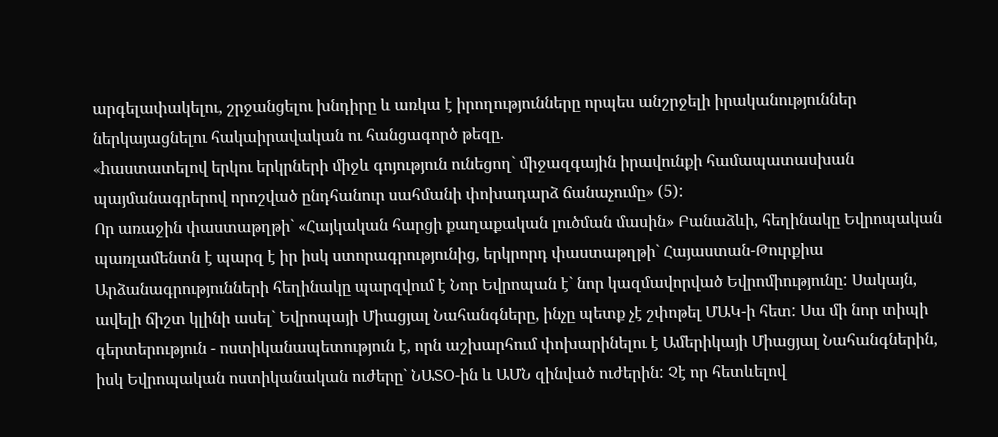արգելափակելու, շրջանցելու խնդիրը և առկա է իրողությունները որպես անշրջելի իրականություններ ներկայացնելու հակաիրավական ու հանցագործ թեզը.
«hաստատելով երկու երկրների միջև գոյություն ունեցող` միջազգային իրավունքի համապատասխան պայմանագրերով որոշված ընդհանուր սահմանի փոխադարձ ճանաչումը» (5):
Որ առաջին փաստաթղթի` «Հայկական հարցի քաղաքական լուծման մասին» Բանաձևի, հեղինակը Եվրոպական պառլամենտն է պարզ է իր իսկ ստորագրությունից, երկրորդ փաստաթղթի` Հայաստան-Թուրքիա Արձանագրությունների հեղինակը պարզվում է Նոր Եվրոպան է` նոր կազմավորված Եվրոմիությունը: Սակայն, ավելի ճիշտ կլինի ասել` Եվրոպայի Միացյալ Նահանգները, ինչը պետք չէ շփոթել ՄԱԿ-ի հետ: Սա մի նոր տիպի գերտերություն - ոստիկանապետություն է, որն աշխարհում փոխարինելու է Ամերիկայի Միացյալ Նահանգներին, իսկ Եվրոպական ոստիկանական ուժերը` ՆԱՏՕ-ին և ԱՄՆ զինված ուժերին: Չէ որ հետևելով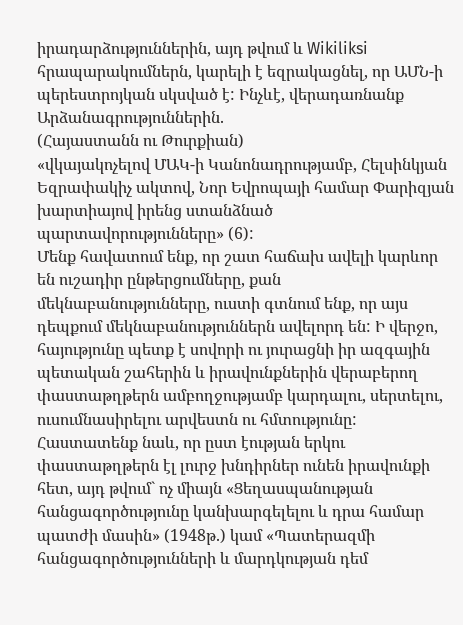իրադարձություններին, այդ թվում և Wikiliksi հրապարակումներն, կարելի է եզրակացնել, որ ԱՄՆ-ի պերեստրոյկան սկսված է: Ինչևէ, վերադառնանք Արձանագրություններին.
(Հայաստանն ու Թուրքիան)
«վկայակոչելով ՄԱԿ-ի Կանոնադրությամբ, Հելսինկյան Եզրափակիչ ակտով, Նոր Եվրոպայի համար Փարիզյան խարտիայով իրենց ստանձնած պարտավորությունները» (6):
Մենք հավատում ենք, որ շատ հաճախ ավելի կարևոր են ուշադիր ընթերցումները, քան մեկնաբանությունները, ուստի գտնում ենք, որ այս դեպքում մեկնաբանություններն ավելորդ են: Ի վերջո, հայությունը պետք է սովորի ու յուրացնի իր ազգային պետական շահերին և իրավունքներին վերաբերող փաստաթղթերն ամբողջությամբ կարդալու, սերտելու, ուսումնասիրելու արվեստն ու հմտությունը:
Հաստատենք նաև, որ ըստ էության երկու փաստաթղթերն էլ լուրջ խնդիրներ ունեն իրավունքի հետ, այդ թվում` ոչ միայն «Ցեղասպանության հանցագործությունը կանխարգելելու և դրա համար պատժի մասին» (1948թ.) կամ «Պատերազմի հանցագործությունների և մարդկության դեմ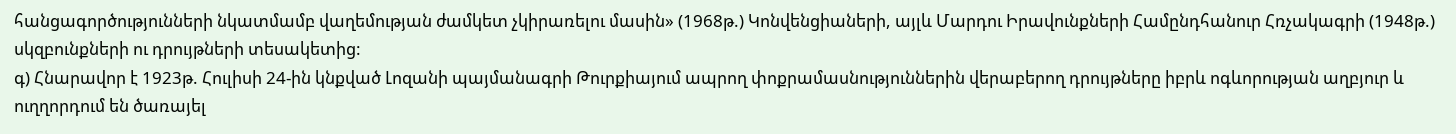հանցագործությունների նկատմամբ վաղեմության ժամկետ չկիրառելու մասին» (1968թ.) Կոնվենցիաների, այլև Մարդու Իրավունքների Համընդհանուր Հռչակագրի (1948թ.) սկզբունքների ու դրույթների տեսակետից:
գ) Հնարավոր է 1923թ. Հուլիսի 24-ին կնքված Լոզանի պայմանագրի Թուրքիայում ապրող փոքրամասնություններին վերաբերող դրույթները իբրև ոգևորության աղբյուր և ուղղորդում են ծառայել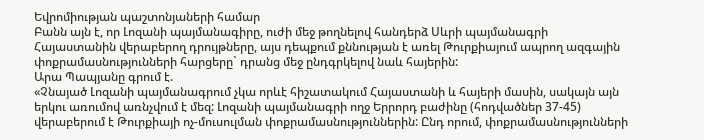Եվրոմիության պաշտոնյաների համար
Բանն այն է, որ Լոզանի պայմանագիրը, ուժի մեջ թողնելով հանդերձ Սևրի պայմանագրի Հայաստանին վերաբերող դրույթները, այս դեպքում քննության է առել Թուրքիայում ապրող ազգային փոքրամասնությունների հարցերը` դրանց մեջ ընդգրկելով նաև հայերին:
Արա Պապյանը գրում է.
«Չնայած Լոզանի պայմանագրում չկա որևէ հիշատակում Հայաստանի և հայերի մասին, սակայն այն երկու առումով առնչվում է մեզ: Լոզանի պայմանագրի ողջ Երրորդ բաժինը (հոդվածներ 37-45) վերաբերում է Թուրքիայի ոչ-մուսուլման փոքրամասնություններին: Ընդ որում, փոքրամասնությունների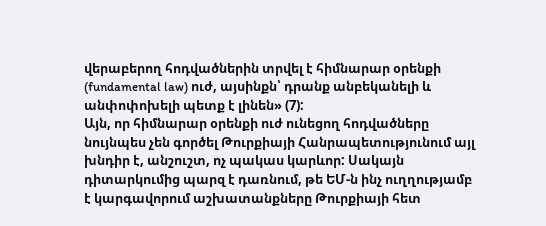վերաբերող հոդվածներին տրվել է հիմնարար օրենքի (fundamental law) ուժ, այսինքն՝ դրանք անբեկանելի և անփոփոխելի պետք է լինեն» (7):
Այն, որ հիմնարար օրենքի ուժ ունեցող հոդվածները նույնպես չեն գործել Թուրքիայի Հանրապետությունում այլ խնդիր է, անշուշտ, ոչ պակաս կարևոր: Սակայն դիտարկումից պարզ է դառնում, թե ԵՄ-ն ինչ ուղղությամբ է կարգավորում աշխատանքները Թուրքիայի հետ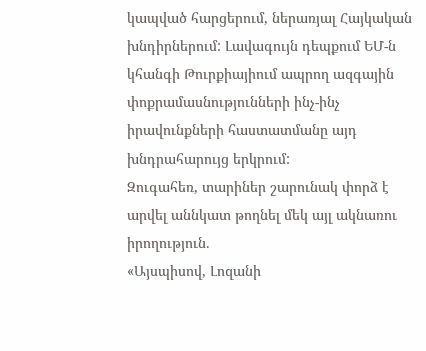կապված հարցերում, ներառյալ Հայկական խնդիրներում: Լավագույն դեպքում ԵՄ-ն կհանգի Թուրքիայիում ապրող ազգային փոքրամասնությունների ինչ-ինչ իրավունքների հաստատմանը այդ խնդրահարույց երկրում:
Զուգահեռ, տարիներ շարունակ փորձ է արվել աննկատ թողնել մեկ այլ ակնառու իրողություն.
«Այսպիսով, Լոզանի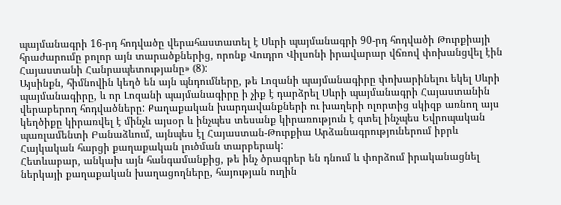պայմանագրի 16-րդ հոդվածը վերահաստատել է Սևրի պայմանագրի 90-րդ հոդվածի Թուրքիայի հրաժարումը բոլոր այն տարածքներից, որոնք Վուդրո Վիլսոնի իրավարար վճռով փոխանցվել էին Հայաստանի Հանրապետությանը» (8):
Այսինքն, հիմնովին կեղծ են այն պնդումները, թե Լոզանի պայմանագիրը փոխարինելու եկել Սևրի պայմանագիրը, և որ Լոզանի պայմանագիրը ի չիք է դարձրել Սևրի պայմանագրի Հայաստանին վերաբերող հոդվածները: Քաղաքական խարդավանքների ու խաղերի ոլորտից սկիզբ առնող այս կեղծիքը կիրառվել է մինչև այսօր և ինչպես տեսանք կիրառություն է գտել ինչպես Եվրոպական պառլամենտի Բանաձևում, այնպես էլ Հայաստան-Թուրքիա Արձանագրություներում իբրև Հայկական հարցի քաղաքական լուծման տարբերակ:
Հետևաբար, անկախ այն հանգամանքից, թե ինչ ծրագրեր են դնում և փորձում իրականացնել ներկայի քաղաքական խաղացողները, հայության ուղին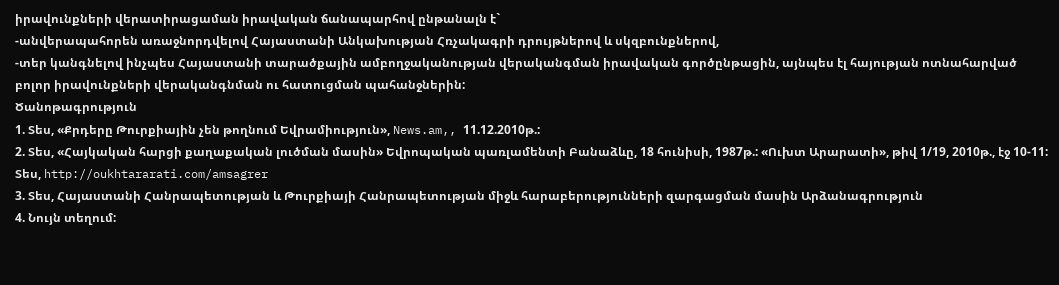իրավունքների վերատիրացաման իրավական ճանապարհով ընթանալն է`
-անվերապահորեն առաջնորդվելով Հայաստանի Անկախության Հռչակագրի դրույթներով և սկզբունքներով,
-տեր կանգնելով ինչպես Հայաստանի տարածքային ամբողջականության վերականգման իրավական գործընթացին, այնպես էլ հայության ոտնահարված բոլոր իրավունքների վերականգնման ու հատուցման պահանջներին:
Ծանոթագրություն
1. Տես, «Քրդերը Թուրքիային չեն թողնում Եվրամիություն», News.am,, 11.12.2010թ.:
2. Տես, «Հայկական հարցի քաղաքական լուծման մասին» Եվրոպական պառլամենտի Բանաձևը, 18 հունիսի, 1987թ.: «Ուխտ Արարատի», թիվ 1/19, 2010թ., էջ 10-11: Տես, http://oukhtararati.com/amsagrer
3. Տես, Հայաստանի Հանրապետության և Թուրքիայի Հանրապետության միջև հարաբերությունների զարգացման մասին Արձանագրություն
4. Նույն տեղում: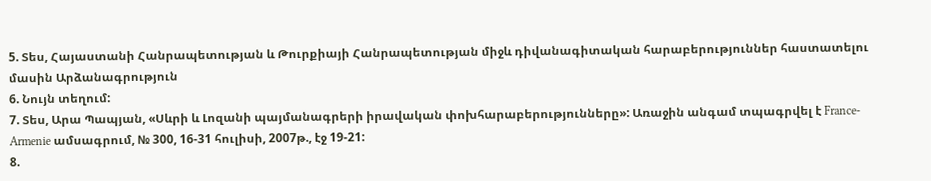5. Տես, Հայաստանի Հանրապետության և Թուրքիայի Հանրապետության միջև դիվանագիտական հարաբերություններ հաստատելու մասին Արձանագրություն
6. Նույն տեղում:
7. Տես, Արա Պապյան, «Սևրի և Լոզանի պայմանագրերի իրավական փոխհարաբերությունները»: Առաջին անգամ տպագրվել է France-Armenie ամսագրում, № 300, 16-31 հուլիսի, 2007թ., էջ 19-21:
8.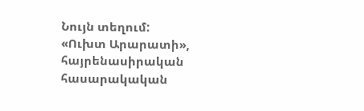Նույն տեղում:
«Ուխտ Արարատի», հայրենասիրական հասարակական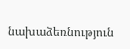նախաձեռնություն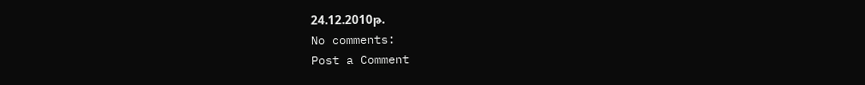24.12.2010թ.
No comments:
Post a Comment